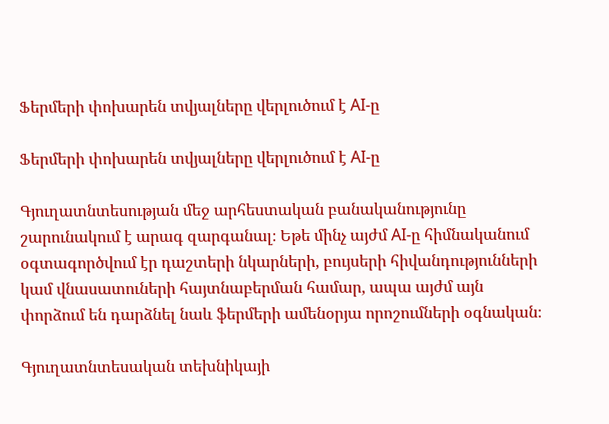Ֆերմերի փոխարեն տվյալները վերլուծում է AI-ը

Ֆերմերի փոխարեն տվյալները վերլուծում է AI-ը

Գյուղատնտեսության մեջ արհեստական բանականությունը շարունակում է արագ զարգանալ։ Եթե մինչ այժմ AI-ը հիմնականում օգտագործվում էր դաշտերի նկարների, բույսերի հիվանդությունների կամ վնասատուների հայտնաբերման համար, ապա այժմ այն փորձում են դարձնել նաև ֆերմերի ամենօրյա որոշումների օգնական։

Գյուղատնտեսական տեխնիկայի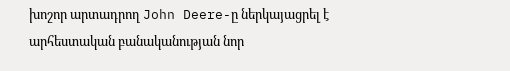խոշոր արտադրող John Deere-ը ներկայացրել է արհեստական բանականության նոր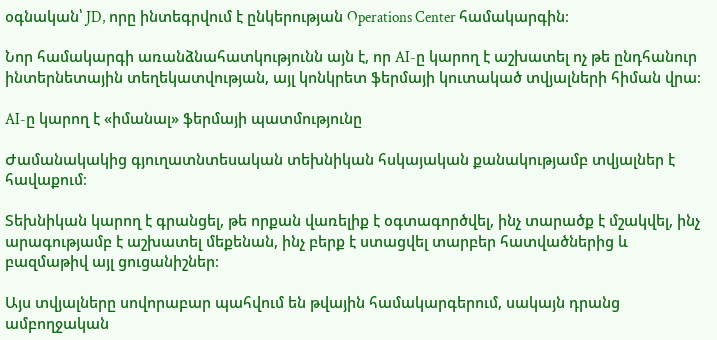օգնական՝ JD, որը ինտեգրվում է ընկերության Operations Center համակարգին։

Նոր համակարգի առանձնահատկությունն այն է, որ AI-ը կարող է աշխատել ոչ թե ընդհանուր ինտերնետային տեղեկատվության, այլ կոնկրետ ֆերմայի կուտակած տվյալների հիման վրա։

AI-ը կարող է «իմանալ» ֆերմայի պատմությունը

Ժամանակակից գյուղատնտեսական տեխնիկան հսկայական քանակությամբ տվյալներ է հավաքում։

Տեխնիկան կարող է գրանցել, թե որքան վառելիք է օգտագործվել, ինչ տարածք է մշակվել, ինչ արագությամբ է աշխատել մեքենան, ինչ բերք է ստացվել տարբեր հատվածներից և բազմաթիվ այլ ցուցանիշներ։

Այս տվյալները սովորաբար պահվում են թվային համակարգերում, սակայն դրանց ամբողջական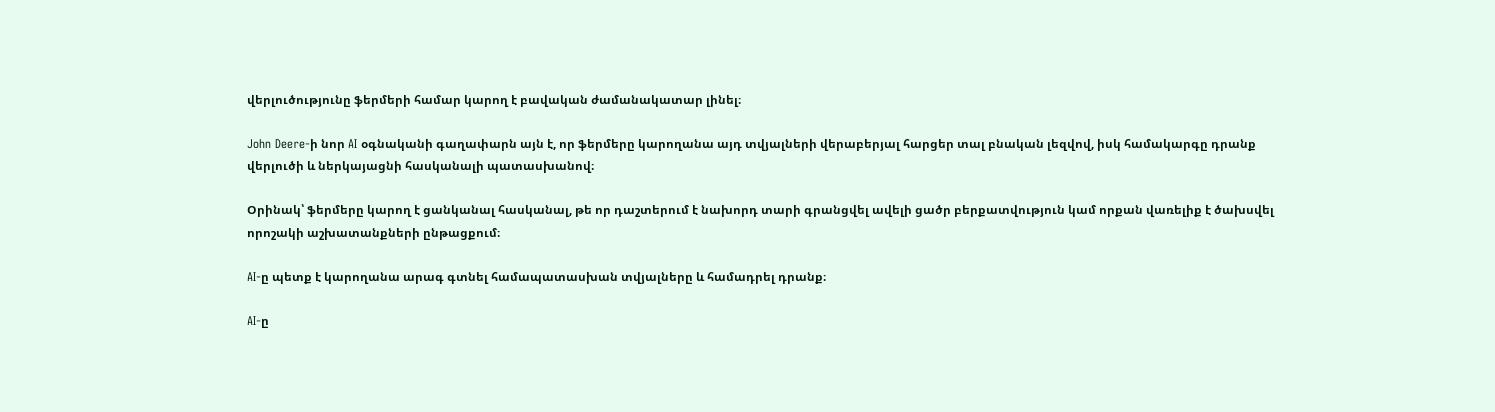վերլուծությունը ֆերմերի համար կարող է բավական ժամանակատար լինել։

John Deere-ի նոր AI օգնականի գաղափարն այն է, որ ֆերմերը կարողանա այդ տվյալների վերաբերյալ հարցեր տալ բնական լեզվով, իսկ համակարգը դրանք վերլուծի և ներկայացնի հասկանալի պատասխանով։

Օրինակ՝ ֆերմերը կարող է ցանկանալ հասկանալ, թե որ դաշտերում է նախորդ տարի գրանցվել ավելի ցածր բերքատվություն կամ որքան վառելիք է ծախսվել որոշակի աշխատանքների ընթացքում։

AI-ը պետք է կարողանա արագ գտնել համապատասխան տվյալները և համադրել դրանք։

AI-ը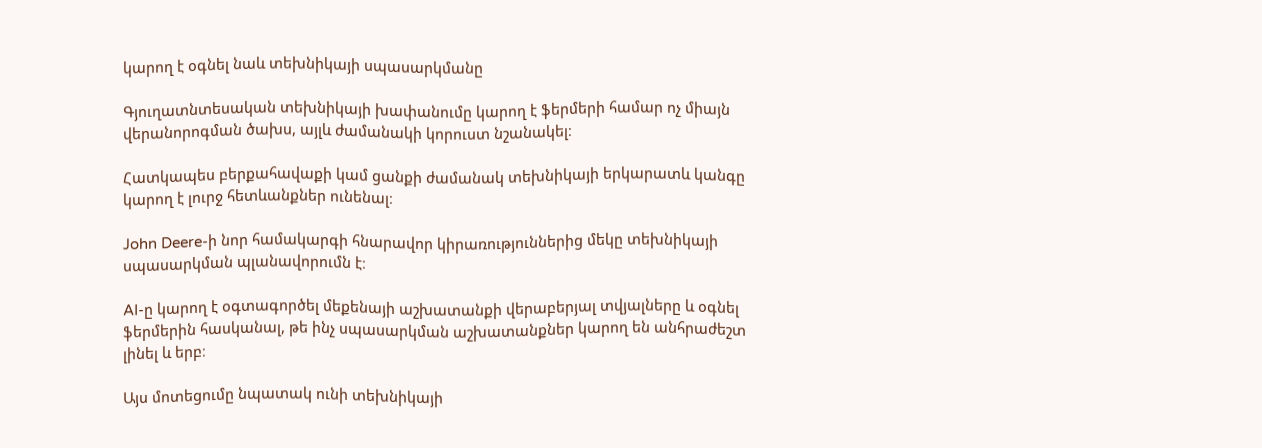կարող է օգնել նաև տեխնիկայի սպասարկմանը

Գյուղատնտեսական տեխնիկայի խափանումը կարող է ֆերմերի համար ոչ միայն վերանորոգման ծախս, այլև ժամանակի կորուստ նշանակել։

Հատկապես բերքահավաքի կամ ցանքի ժամանակ տեխնիկայի երկարատև կանգը կարող է լուրջ հետևանքներ ունենալ։

John Deere-ի նոր համակարգի հնարավոր կիրառություններից մեկը տեխնիկայի սպասարկման պլանավորումն է։

AI-ը կարող է օգտագործել մեքենայի աշխատանքի վերաբերյալ տվյալները և օգնել ֆերմերին հասկանալ, թե ինչ սպասարկման աշխատանքներ կարող են անհրաժեշտ լինել և երբ։

Այս մոտեցումը նպատակ ունի տեխնիկայի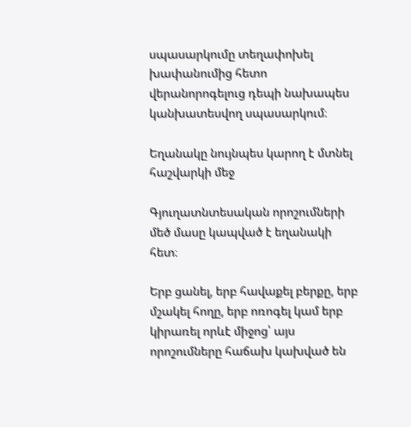սպասարկումը տեղափոխել խափանումից հետո վերանորոգելուց դեպի նախապես կանխատեսվող սպասարկում։

Եղանակը նույնպես կարող է մտնել հաշվարկի մեջ

Գյուղատնտեսական որոշումների մեծ մասը կապված է եղանակի հետ։

Երբ ցանել, երբ հավաքել բերքը, երբ մշակել հողը, երբ ոռոգել կամ երբ կիրառել որևէ միջոց՝ այս որոշումները հաճախ կախված են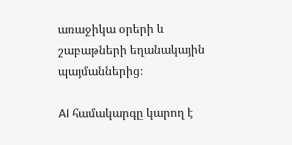առաջիկա օրերի և շաբաթների եղանակային պայմաններից։

AI համակարգը կարող է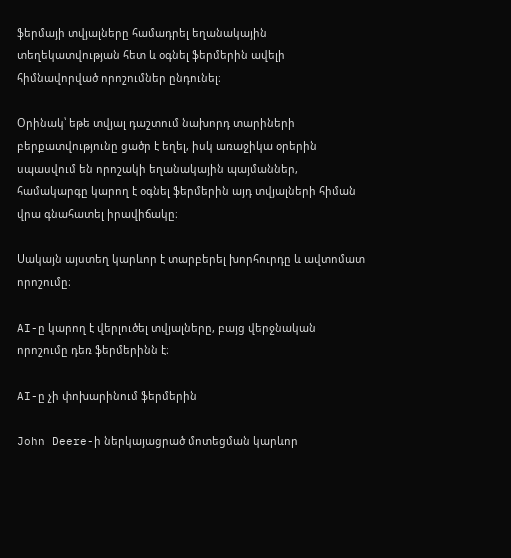ֆերմայի տվյալները համադրել եղանակային տեղեկատվության հետ և օգնել ֆերմերին ավելի հիմնավորված որոշումներ ընդունել։

Օրինակ՝ եթե տվյալ դաշտում նախորդ տարիների բերքատվությունը ցածր է եղել, իսկ առաջիկա օրերին սպասվում են որոշակի եղանակային պայմաններ, համակարգը կարող է օգնել ֆերմերին այդ տվյալների հիման վրա գնահատել իրավիճակը։

Սակայն այստեղ կարևոր է տարբերել խորհուրդը և ավտոմատ որոշումը։

AI-ը կարող է վերլուծել տվյալները, բայց վերջնական որոշումը դեռ ֆերմերինն է։

AI-ը չի փոխարինում ֆերմերին

John Deere-ի ներկայացրած մոտեցման կարևոր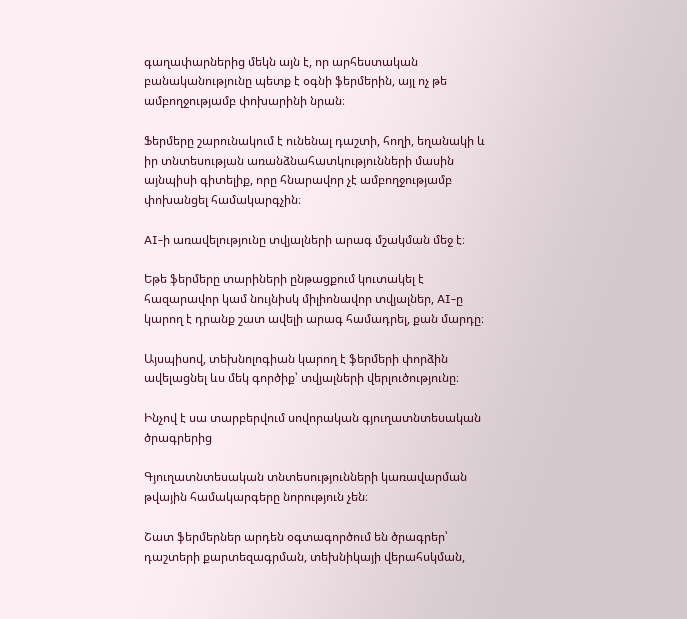գաղափարներից մեկն այն է, որ արհեստական բանականությունը պետք է օգնի ֆերմերին, այլ ոչ թե ամբողջությամբ փոխարինի նրան։

Ֆերմերը շարունակում է ունենալ դաշտի, հողի, եղանակի և իր տնտեսության առանձնահատկությունների մասին այնպիսի գիտելիք, որը հնարավոր չէ ամբողջությամբ փոխանցել համակարգչին։

AI-ի առավելությունը տվյալների արագ մշակման մեջ է։

Եթե ֆերմերը տարիների ընթացքում կուտակել է հազարավոր կամ նույնիսկ միլիոնավոր տվյալներ, AI-ը կարող է դրանք շատ ավելի արագ համադրել, քան մարդը։

Այսպիսով, տեխնոլոգիան կարող է ֆերմերի փորձին ավելացնել ևս մեկ գործիք՝ տվյալների վերլուծությունը։

Ինչով է սա տարբերվում սովորական գյուղատնտեսական ծրագրերից

Գյուղատնտեսական տնտեսությունների կառավարման թվային համակարգերը նորություն չեն։

Շատ ֆերմերներ արդեն օգտագործում են ծրագրեր՝ դաշտերի քարտեզագրման, տեխնիկայի վերահսկման,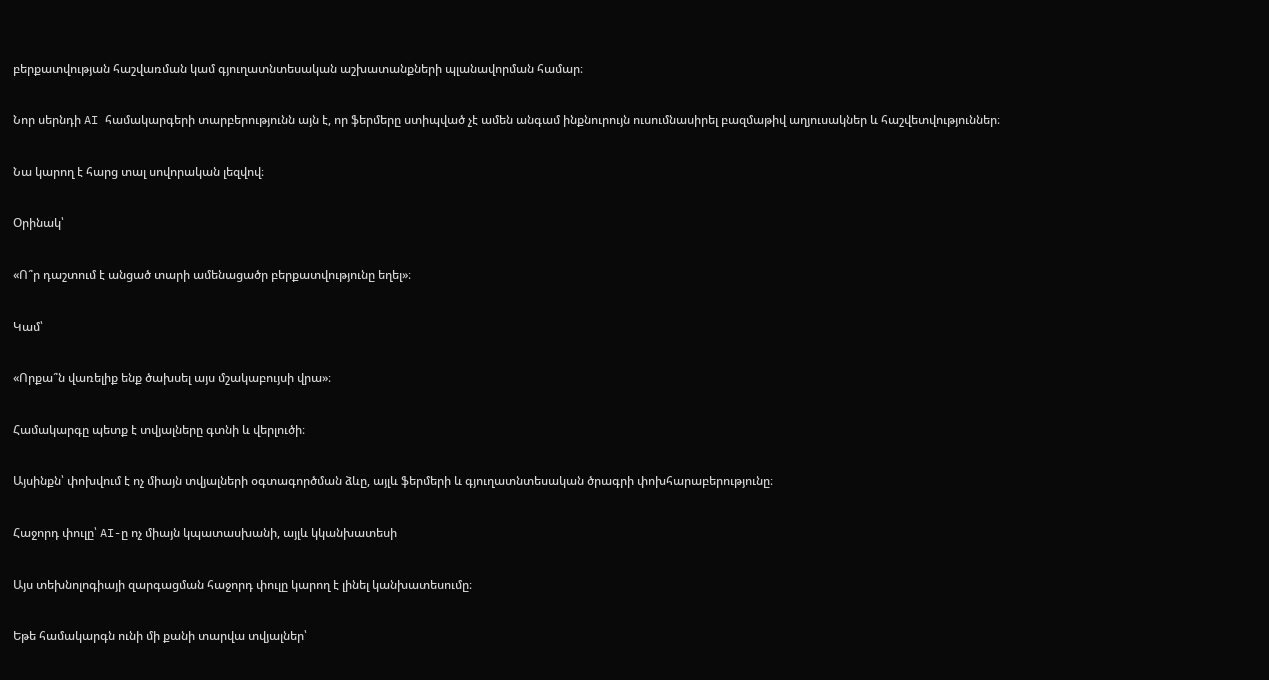բերքատվության հաշվառման կամ գյուղատնտեսական աշխատանքների պլանավորման համար։

Նոր սերնդի AI համակարգերի տարբերությունն այն է, որ ֆերմերը ստիպված չէ ամեն անգամ ինքնուրույն ուսումնասիրել բազմաթիվ աղյուսակներ և հաշվետվություններ։

Նա կարող է հարց տալ սովորական լեզվով։

Օրինակ՝

«Ո՞ր դաշտում է անցած տարի ամենացածր բերքատվությունը եղել»։

Կամ՝

«Որքա՞ն վառելիք ենք ծախսել այս մշակաբույսի վրա»։

Համակարգը պետք է տվյալները գտնի և վերլուծի։

Այսինքն՝ փոխվում է ոչ միայն տվյալների օգտագործման ձևը, այլև ֆերմերի և գյուղատնտեսական ծրագրի փոխհարաբերությունը։

Հաջորդ փուլը՝ AI-ը ոչ միայն կպատասխանի, այլև կկանխատեսի

Այս տեխնոլոգիայի զարգացման հաջորդ փուլը կարող է լինել կանխատեսումը։

Եթե համակարգն ունի մի քանի տարվա տվյալներ՝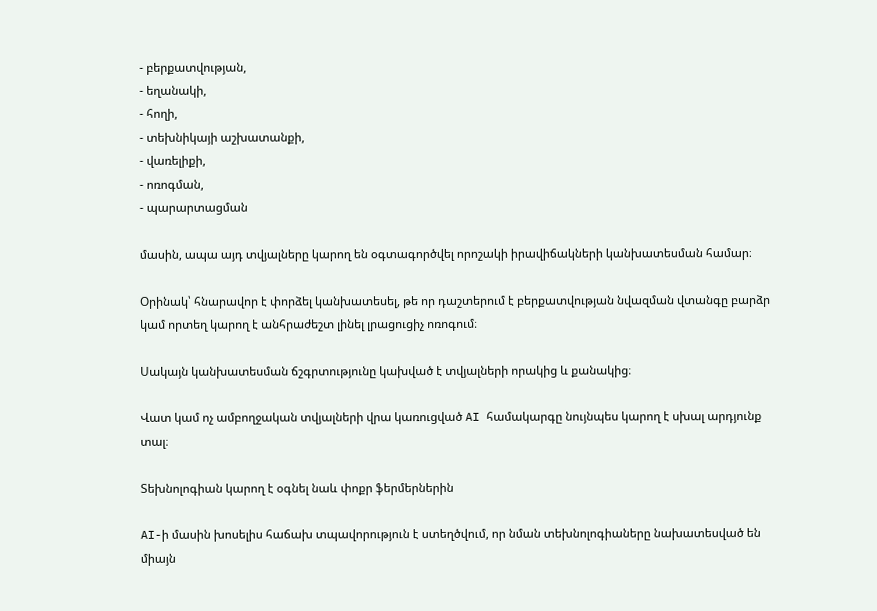- բերքատվության,
- եղանակի,
- հողի,
- տեխնիկայի աշխատանքի,
- վառելիքի,
- ոռոգման,
- պարարտացման

մասին, ապա այդ տվյալները կարող են օգտագործվել որոշակի իրավիճակների կանխատեսման համար։

Օրինակ՝ հնարավոր է փորձել կանխատեսել, թե որ դաշտերում է բերքատվության նվազման վտանգը բարձր կամ որտեղ կարող է անհրաժեշտ լինել լրացուցիչ ոռոգում։

Սակայն կանխատեսման ճշգրտությունը կախված է տվյալների որակից և քանակից։

Վատ կամ ոչ ամբողջական տվյալների վրա կառուցված AI համակարգը նույնպես կարող է սխալ արդյունք տալ։

Տեխնոլոգիան կարող է օգնել նաև փոքր ֆերմերներին

AI-ի մասին խոսելիս հաճախ տպավորություն է ստեղծվում, որ նման տեխնոլոգիաները նախատեսված են միայն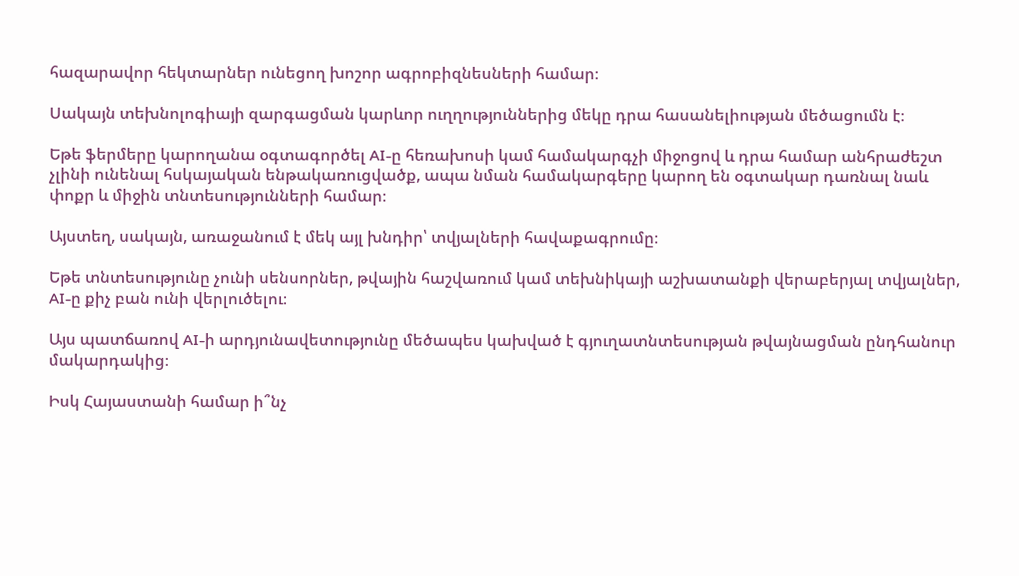հազարավոր հեկտարներ ունեցող խոշոր ագրոբիզնեսների համար։

Սակայն տեխնոլոգիայի զարգացման կարևոր ուղղություններից մեկը դրա հասանելիության մեծացումն է։

Եթե ֆերմերը կարողանա օգտագործել AI-ը հեռախոսի կամ համակարգչի միջոցով և դրա համար անհրաժեշտ չլինի ունենալ հսկայական ենթակառուցվածք, ապա նման համակարգերը կարող են օգտակար դառնալ նաև փոքր և միջին տնտեսությունների համար։

Այստեղ, սակայն, առաջանում է մեկ այլ խնդիր՝ տվյալների հավաքագրումը։

Եթե տնտեսությունը չունի սենսորներ, թվային հաշվառում կամ տեխնիկայի աշխատանքի վերաբերյալ տվյալներ, AI-ը քիչ բան ունի վերլուծելու։

Այս պատճառով AI-ի արդյունավետությունը մեծապես կախված է գյուղատնտեսության թվայնացման ընդհանուր մակարդակից։

Իսկ Հայաստանի համար ի՞նչ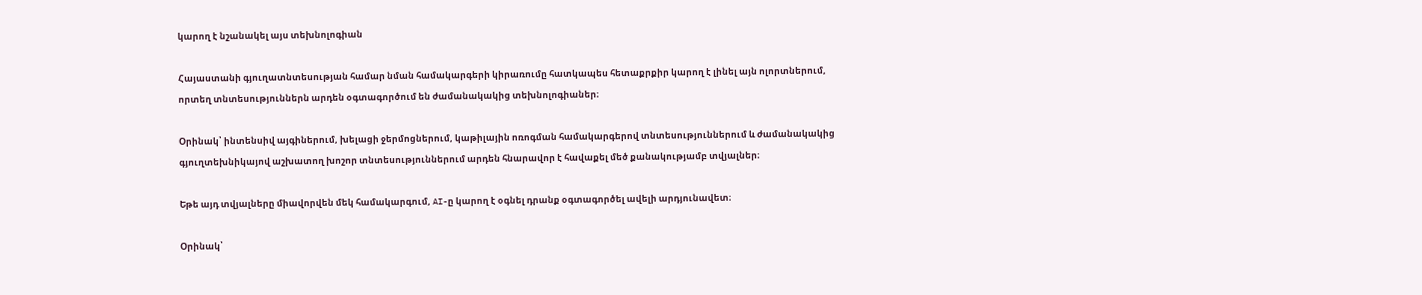կարող է նշանակել այս տեխնոլոգիան

Հայաստանի գյուղատնտեսության համար նման համակարգերի կիրառումը հատկապես հետաքրքիր կարող է լինել այն ոլորտներում, որտեղ տնտեսություններն արդեն օգտագործում են ժամանակակից տեխնոլոգիաներ։

Օրինակ՝ ինտենսիվ այգիներում, խելացի ջերմոցներում, կաթիլային ոռոգման համակարգերով տնտեսություններում և ժամանակակից գյուղտեխնիկայով աշխատող խոշոր տնտեսություններում արդեն հնարավոր է հավաքել մեծ քանակությամբ տվյալներ։

Եթե այդ տվյալները միավորվեն մեկ համակարգում, AI-ը կարող է օգնել դրանք օգտագործել ավելի արդյունավետ։

Օրինակ՝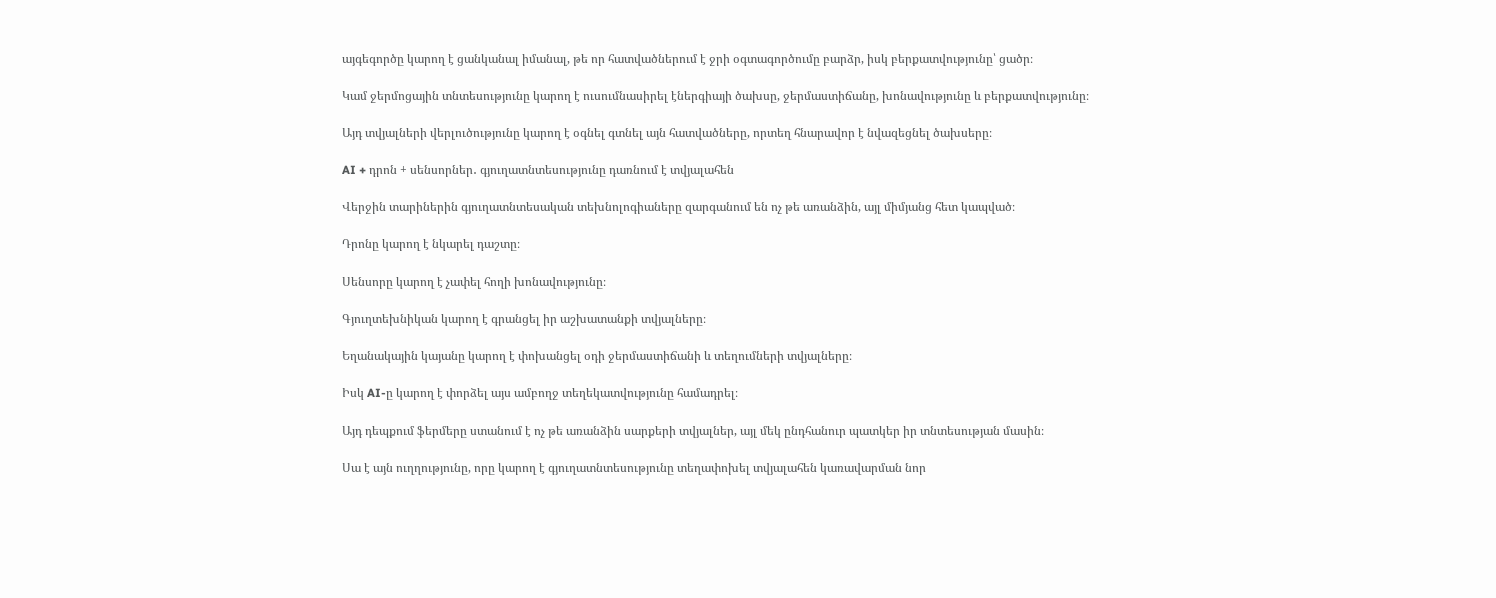այգեգործը կարող է ցանկանալ իմանալ, թե որ հատվածներում է ջրի օգտագործումը բարձր, իսկ բերքատվությունը՝ ցածր։

Կամ ջերմոցային տնտեսությունը կարող է ուսումնասիրել էներգիայի ծախսը, ջերմաստիճանը, խոնավությունը և բերքատվությունը։

Այդ տվյալների վերլուծությունը կարող է օգնել գտնել այն հատվածները, որտեղ հնարավոր է նվազեցնել ծախսերը։

AI + դրոն + սենսորներ․ գյուղատնտեսությունը դառնում է տվյալահեն

Վերջին տարիներին գյուղատնտեսական տեխնոլոգիաները զարգանում են ոչ թե առանձին, այլ միմյանց հետ կապված։

Դրոնը կարող է նկարել դաշտը։

Սենսորը կարող է չափել հողի խոնավությունը։

Գյուղտեխնիկան կարող է գրանցել իր աշխատանքի տվյալները։

Եղանակային կայանը կարող է փոխանցել օդի ջերմաստիճանի և տեղումների տվյալները։

Իսկ AI-ը կարող է փորձել այս ամբողջ տեղեկատվությունը համադրել։

Այդ դեպքում ֆերմերը ստանում է ոչ թե առանձին սարքերի տվյալներ, այլ մեկ ընդհանուր պատկեր իր տնտեսության մասին։

Սա է այն ուղղությունը, որը կարող է գյուղատնտեսությունը տեղափոխել տվյալահեն կառավարման նոր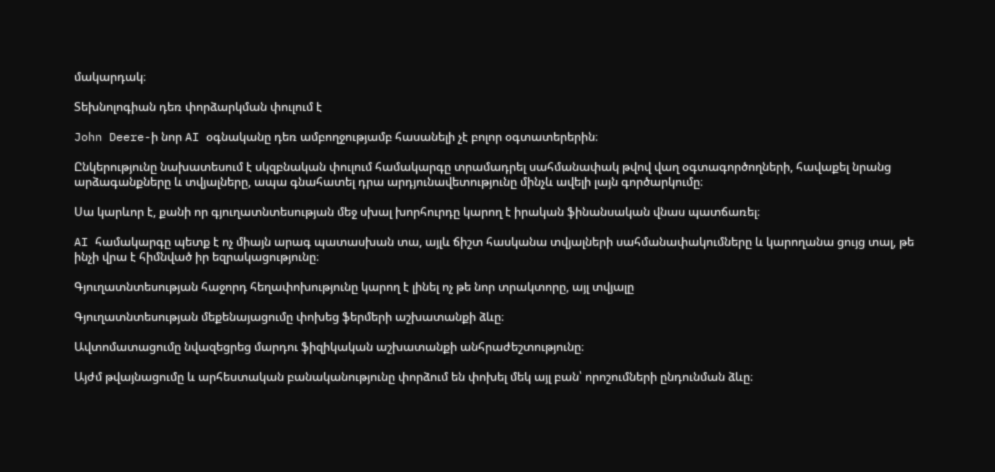մակարդակ։

Տեխնոլոգիան դեռ փորձարկման փուլում է

John Deere-ի նոր AI օգնականը դեռ ամբողջությամբ հասանելի չէ բոլոր օգտատերերին։

Ընկերությունը նախատեսում է սկզբնական փուլում համակարգը տրամադրել սահմանափակ թվով վաղ օգտագործողների, հավաքել նրանց արձագանքները և տվյալները, ապա գնահատել դրա արդյունավետությունը մինչև ավելի լայն գործարկումը։

Սա կարևոր է, քանի որ գյուղատնտեսության մեջ սխալ խորհուրդը կարող է իրական ֆինանսական վնաս պատճառել։

AI համակարգը պետք է ոչ միայն արագ պատասխան տա, այլև ճիշտ հասկանա տվյալների սահմանափակումները և կարողանա ցույց տալ, թե ինչի վրա է հիմնված իր եզրակացությունը։

Գյուղատնտեսության հաջորդ հեղափոխությունը կարող է լինել ոչ թե նոր տրակտորը, այլ տվյալը

Գյուղատնտեսության մեքենայացումը փոխեց ֆերմերի աշխատանքի ձևը։

Ավտոմատացումը նվազեցրեց մարդու ֆիզիկական աշխատանքի անհրաժեշտությունը։

Այժմ թվայնացումը և արհեստական բանականությունը փորձում են փոխել մեկ այլ բան՝ որոշումների ընդունման ձևը։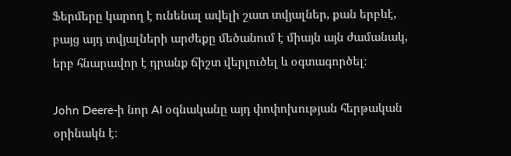Ֆերմերը կարող է ունենալ ավելի շատ տվյալներ, քան երբևէ, բայց այդ տվյալների արժեքը մեծանում է միայն այն ժամանակ, երբ հնարավոր է դրանք ճիշտ վերլուծել և օգտագործել։

John Deere-ի նոր AI օգնականը այդ փոփոխության հերթական օրինակն է։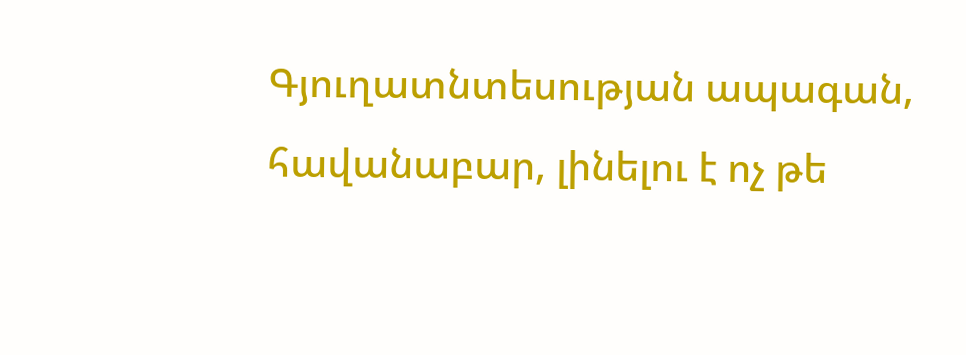Գյուղատնտեսության ապագան, հավանաբար, լինելու է ոչ թե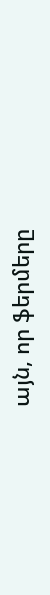այն, որ ֆերմերը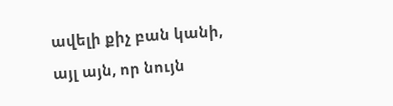ավելի քիչ բան կանի, այլ այն, որ նույն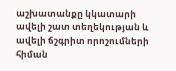աշխատանքը կկատարի ավելի շատ տեղեկության և ավելի ճշգրիտ որոշումների հիման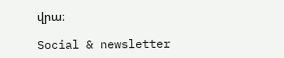վրա։

Social & newsletter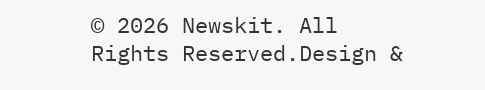© 2026 Newskit. All Rights Reserved.Design &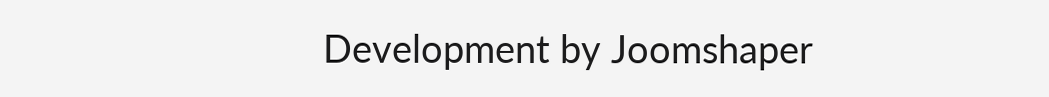Development by Joomshaper